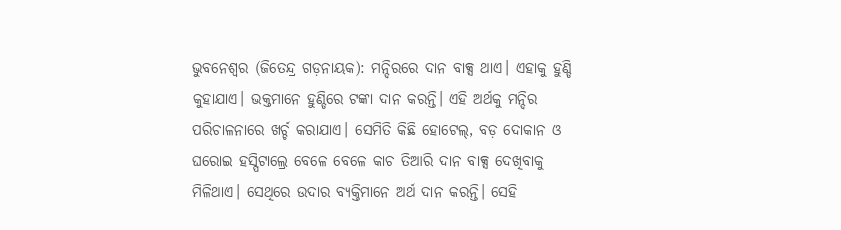ଭୁବନେଶ୍ୱର (ଜିତେନ୍ଦ୍ର ଗଡ଼ନାୟକ): ମନ୍ଦିରରେ ଦାନ ବାକ୍ସ ଥାଏ। ଏହାକୁ ହୁଣ୍ଡି କୁହାଯାଏ। ଭକ୍ତମାନେ ହୁଣ୍ଡିରେ ଟଙ୍କା ଦାନ କରନ୍ତି। ଏହି ଅର୍ଥକୁ ମନ୍ଦିର ପରିଚାଳନାରେ ଖର୍ଚ୍ଚ କରାଯାଏ। ସେମିତି କିଛି ହୋଟେଲ୍, ବଡ଼ ଦୋକାନ ଓ ଘରୋଇ ହସ୍ପିଟାଲ୍ରେ ବେଳେ ବେଳେ କାଚ ତିଆରି ଦାନ ବାକ୍ସ ଦେଖିବାକୁ ମିଳିଥାଏ। ସେଥିରେ ଉଦାର ବ୍ୟକ୍ତିମାନେ ଅର୍ଥ ଦାନ କରନ୍ତି। ସେହି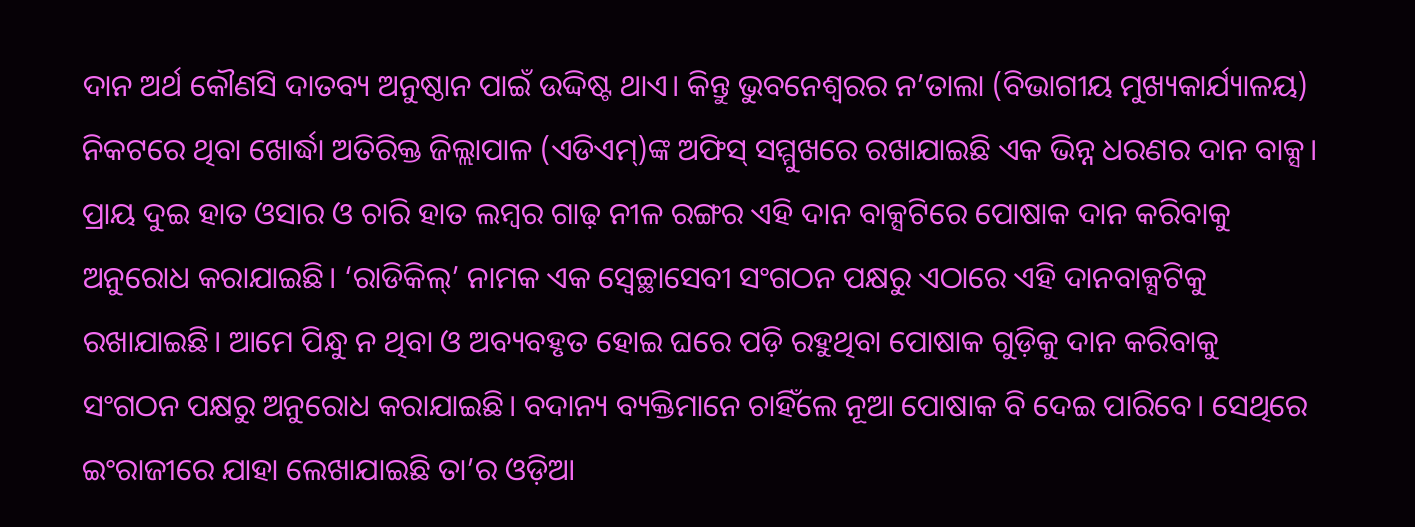ଦାନ ଅର୍ଥ କୌଣସି ଦାତବ୍ୟ ଅନୁଷ୍ଠାନ ପାଇଁ ଉଦ୍ଦିଷ୍ଟ ଥାଏ। କିନ୍ତୁ ଭୁବନେଶ୍ୱରର ନ’ତାଲା (ବିଭାଗୀୟ ମୁଖ୍ୟକାର୍ଯ୍ୟାଳୟ) ନିକଟରେ ଥିବା ଖୋର୍ଦ୍ଧା ଅତିରିକ୍ତ ଜିଲ୍ଲାପାଳ (ଏଡିଏମ୍)ଙ୍କ ଅଫିସ୍ ସମ୍ମୁଖରେ ରଖାଯାଇଛି ଏକ ଭିନ୍ନ ଧରଣର ଦାନ ବାକ୍ସ। ପ୍ରାୟ ଦୁଇ ହାତ ଓସାର ଓ ଚାରି ହାତ ଲମ୍ୱର ଗାଢ଼ ନୀଳ ରଙ୍ଗର ଏହି ଦାନ ବାକ୍ସଟିରେ ପୋଷାକ ଦାନ କରିବାକୁ ଅନୁରୋଧ କରାଯାଇଛି। ‘ରାଡିକିଲ୍’ ନାମକ ଏକ ସ୍ୱେଚ୍ଛାସେବୀ ସଂଗଠନ ପକ୍ଷରୁ ଏଠାରେ ଏହି ଦାନବାକ୍ସଟିକୁ ରଖାଯାଇଛି। ଆମେ ପିନ୍ଧୁ ନ ଥିବା ଓ ଅବ୍ୟବହୃତ ହୋଇ ଘରେ ପଡ଼ି ରହୁଥିବା ପୋଷାକ ଗୁଡ଼ିକୁ ଦାନ କରିବାକୁ ସଂଗଠନ ପକ୍ଷରୁ ଅନୁରୋଧ କରାଯାଇଛି। ବଦାନ୍ୟ ବ୍ୟକ୍ତିମାନେ ଚାହିଁଲେ ନୂଆ ପୋଷାକ ବି ଦେଇ ପାରିବେ। ସେଥିରେ ଇଂରାଜୀରେ ଯାହା ଲେଖାଯାଇଛି ତା’ର ଓଡ଼ିଆ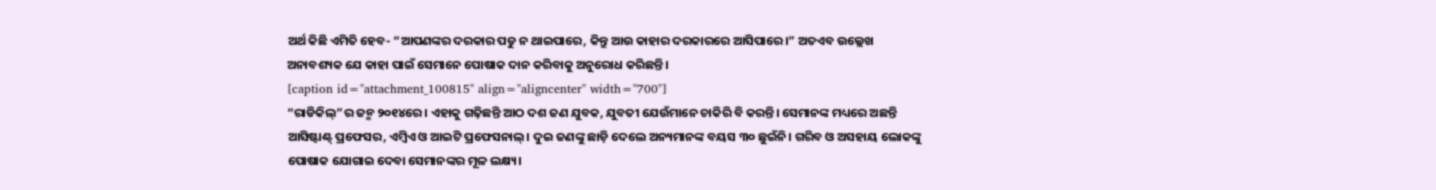ଅର୍ଥ କିଛି ଏମିତି ହେବ- “ଆପଣଙ୍କର ଦରକାର ପଡୁ ନ ଥାଇପାରେ, କିନ୍ତୁ ଆଉ କାହାର ଦରକାରରେ ଆସିପାରେ।” ଅତଏବ ଉଲ୍ଲେଖ ଅନାବଶ୍ୟକ ଯେ କାହା ପାଇଁ ସେମାନେ ପୋଷାକ ଦାନ କରିବାକୁ ଅନୁରୋଧ କରିଛନ୍ତି।
[caption id="attachment_100815" align="aligncenter" width="700"]
“ରାଡିକିଲ୍”ର ଜନ୍ମ ୨୦୧୪ରେ। ଏହାକୁ ଗଢ଼ିଛନ୍ତି ଆଠ ଦଶ ଜଣ ଯୁବକ, ଯୁବତୀ ଯେଉଁମାନେ ଚାକିରି ବି କରନ୍ତି। ସେମାନଙ୍କ ମଧ୍ୟରେ ଅଛନ୍ତି ଆସିଷ୍ଟାଣ୍ଟ୍ ପ୍ରଫେସର, ଏମ୍ବିଏ ଓ ଆଇଟି ପ୍ରଫେସନାଲ୍। ଦୁଇ ଜଣଙ୍କୁ ଛାଡ଼ି ଦେଲେ ଅନ୍ୟମାନଙ୍କ ବୟସ ୩୦ ଛୁଇଁନି। ଗରିବ ଓ ଅସହାୟ ଲୋକଙ୍କୁ ପୋଷାକ ଯୋଗାଇ ଦେବା ସେମାନଙ୍କର ମୂଳ ଲକ୍ଷ୍ୟ।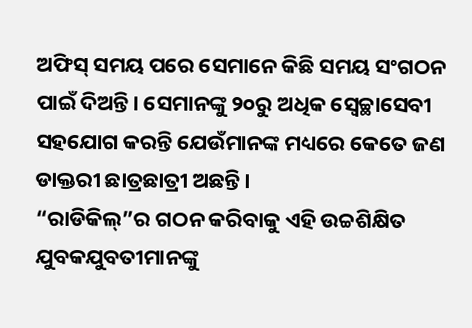ଅଫିସ୍ ସମୟ ପରେ ସେମାନେ କିଛି ସମୟ ସଂଗଠନ ପାଇଁ ଦିଅନ୍ତି। ସେମାନଙ୍କୁ ୨୦ରୁ ଅଧିକ ସ୍ୱେଚ୍ଛାସେବୀ ସହଯୋଗ କରନ୍ତି ଯେଉଁମାନଙ୍କ ମଧ୍ୟରେ କେତେ ଜଣ ଡାକ୍ତରୀ ଛାତ୍ରଛାତ୍ରୀ ଅଛନ୍ତି।
“ରାଡିକିଲ୍”ର ଗଠନ କରିବାକୁ ଏହି ଉଚ୍ଚଶିକ୍ଷିତ ଯୁବକଯୁବତୀମାନଙ୍କୁ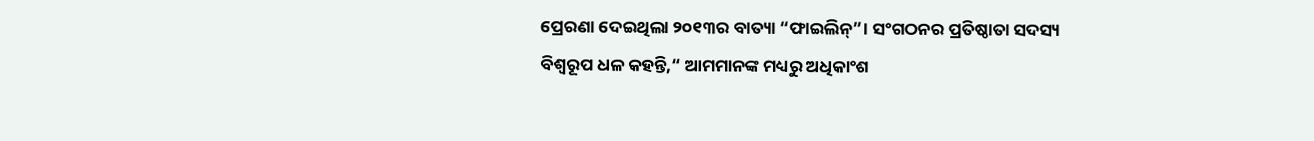ପ୍ରେରଣା ଦେଇଥିଲା ୨୦୧୩ର ବାତ୍ୟା “ଫାଇଲିନ୍”। ସଂଗଠନର ପ୍ରତିଷ୍ଠାତା ସଦସ୍ୟ ବିଶ୍ୱରୂପ ଧଳ କହନ୍ତି,“ ଆମମାନଙ୍କ ମଧ୍ୟରୁ ଅଧିକାଂଶ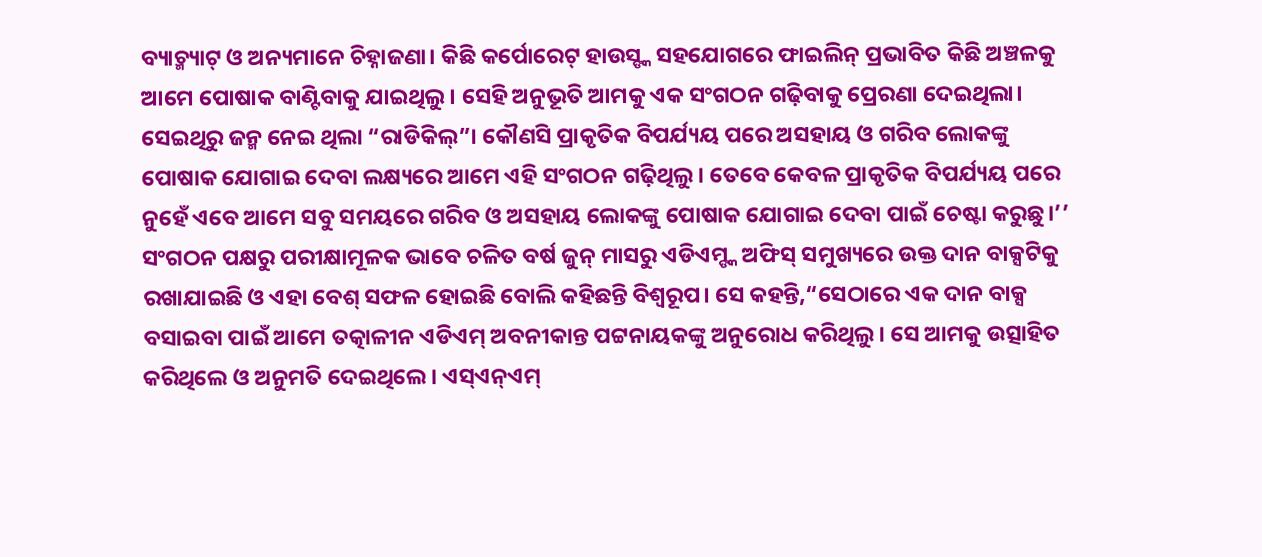ବ୍ୟାଚ୍ମ୍ୟାଟ୍ ଓ ଅନ୍ୟମାନେ ଚିହ୍ନାଜଣା। କିଛି କର୍ପୋରେଟ୍ ହାଉସ୍ଙ୍କ ସହଯୋଗରେ ଫାଇଲିନ୍ ପ୍ରଭାବିତ କିଛି ଅଞ୍ଚଳକୁ ଆମେ ପୋଷାକ ବାଣ୍ଟିବାକୁ ଯାଇଥିଲୁ। ସେହି ଅନୁଭୂତି ଆମକୁ ଏକ ସଂଗଠନ ଗଢ଼ିବାକୁ ପ୍ରେରଣା ଦେଇଥିଲା। ସେଇଥିରୁ ଜନ୍ମ ନେଇ ଥିଲା “ରାଡିକିଲ୍”। କୌଣସି ପ୍ରାକୃତିକ ବିପର୍ଯ୍ୟୟ ପରେ ଅସହାୟ ଓ ଗରିବ ଲୋକଙ୍କୁ ପୋଷାକ ଯୋଗାଇ ଦେବା ଲକ୍ଷ୍ୟରେ ଆମେ ଏହି ସଂଗଠନ ଗଢ଼ିଥିଲୁ। ତେବେ କେବଳ ପ୍ରାକୃତିକ ବିପର୍ଯ୍ୟୟ ପରେ ନୁହେଁ ଏବେ ଆମେ ସବୁ ସମୟରେ ଗରିବ ଓ ଅସହାୟ ଲୋକଙ୍କୁ ପୋଷାକ ଯୋଗାଇ ଦେବା ପାଇଁ ଚେଷ୍ଟା କରୁଛୁ।’’
ସଂଗଠନ ପକ୍ଷରୁ ପରୀକ୍ଷାମୂଳକ ଭାବେ ଚଳିତ ବର୍ଷ ଜୁନ୍ ମାସରୁ ଏଡିଏମ୍ଙ୍କ ଅଫିସ୍ ସମୁଖ୍ୟରେ ଉକ୍ତ ଦାନ ବାକ୍ସଟିକୁ ରଖାଯାଇଛି ଓ ଏହା ବେଶ୍ ସଫଳ ହୋଇଛି ବୋଲି କହିଛନ୍ତି ବିଶ୍ୱରୂପ। ସେ କହନ୍ତି,“ସେଠାରେ ଏକ ଦାନ ବାକ୍ସ ବସାଇବା ପାଇଁ ଆମେ ତତ୍କାଳୀନ ଏଡିଏମ୍ ଅବନୀକାନ୍ତ ପଟ୍ଟନାୟକଙ୍କୁ ଅନୁରୋଧ କରିଥିଲୁ। ସେ ଆମକୁ ଉତ୍ସାହିତ କରିଥିଲେ ଓ ଅନୁମତି ଦେଇଥିଲେ। ଏସ୍ଏନ୍ଏମ୍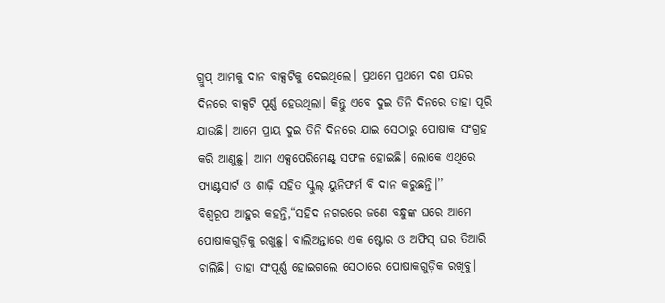ଗ୍ରୁପ୍ ଆମକୁ ଦାନ ବାକ୍ସଟିକୁ ଦେଇଥିଲେ। ପ୍ରଥମେ ପ୍ରଥମେ ଦଶ ପନ୍ଦର ଦିନରେ ବାକ୍ସଟି ପୂର୍ଣ୍ଣ ହେଉଥିଲା। କିନ୍ତୁ ଏବେ ଦୁଇ ତିନି ଦିନରେ ତାହା ପୂରି ଯାଉଛି। ଆମେ ପ୍ରାୟ ଦୁଇ ତିନି ଦିନରେ ଯାଇ ସେଠାରୁ ପୋଷାକ ସଂଗ୍ରହ କରି ଆଣୁଛୁ। ଆମ ଏକ୍ସପେରିମେଣ୍ଟ୍ ସଫଳ ହୋଇଛି। ଲୋକେ ଏଥିରେ ପ୍ୟାଣ୍ଟସାର୍ଟ ଓ ଶାଢ଼ି ସହିତ ସ୍କୁଲ୍ ୟୁନିଫର୍ମ ବି ଦାନ କରୁଛନ୍ତି।’’
ବିଶ୍ୱରୂପ ଆହୁର କହନ୍ତି,“ସହିଦ ନଗରରେ ଜଣେ ବନ୍ଧୁଙ୍କ ଘରେ ଆମେ ପୋଷାକଗୁଡ଼ିକୁ ରଖୁଛୁ। ବାଲିଅନ୍ତାରେ ଏକ ଷ୍ଟୋର ଓ ଅଫିସ୍ ଘର ତିଆରି ଚାଲିଛି। ତାହା ସଂପୂର୍ଣ୍ଣ ହୋଇଗଲେ ସେଠାରେ ପୋଷାକଗୁଡ଼ିକ ରଖିବୁ।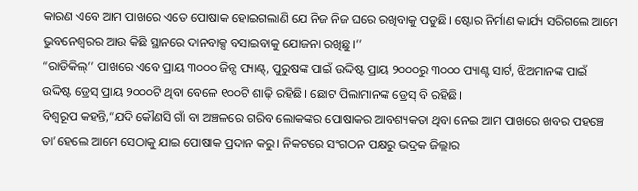କାରଣ ଏବେ ଆମ ପାଖରେ ଏତେ ପୋଷାକ ହୋଇଗଲାଣି ଯେ ନିଜ ନିଜ ଘରେ ରଖିବାକୁ ପଡୁଛି। ଷ୍ଟୋର ନିର୍ମାଣ କାର୍ଯ୍ୟ ସରିଗଲେ ଆମେ ଭୁବନେଶ୍ୱରର ଆଉ କିଛି ସ୍ଥାନରେ ଦାନବାକ୍ସ ବସାଇବାକୁ ଯୋଜନା ରଖିଛୁ।’’
“ରାଡିକିଲ୍’’ ପାଖରେ ଏବେ ପ୍ରାୟ ୩୦୦୦ ଜିନ୍ସ ପ୍ୟାଣ୍ଟ୍, ପୁରୁଷଙ୍କ ପାଇଁ ଉଦ୍ଦିଷ୍ଟ ପ୍ରାୟ ୨୦୦୦ରୁ ୩୦୦୦ ପ୍ୟାଣ୍ଟ ସାର୍ଟ, ଝିଅମାନଙ୍କ ପାଇଁ ଉଦ୍ଦିଷ୍ଟ ଡ୍ରେସ୍ ପ୍ରାୟ ୨୦୦୦ଟି ଥିବା ବେଳେ ୧୦୦ଟି ଶାଢ଼ି ରହିଛି। ଛୋଟ ପିଲାମାନଙ୍କ ଡ୍ରେସ୍ ବି ରହିଛି।
ବିଶ୍ୱରୂପ କହନ୍ତି,“ଯଦି କୌଣସି ଗାଁ ବା ଅଞ୍ଚଳରେ ଗରିବ ଲୋକଙ୍କର ପୋଷାକର ଆବଶ୍ୟକତା ଥିବା ନେଇ ଆମ ପାଖରେ ଖବର ପହଞ୍ଚେ ତା’ହେଲେ ଆମେ ସେଠାକୁ ଯାଇ ପୋଷାକ ପ୍ରଦାନ କରୁ। ନିକଟରେ ସଂଗଠନ ପକ୍ଷରୁ ଭଦ୍ରକ ଜିଲ୍ଲାର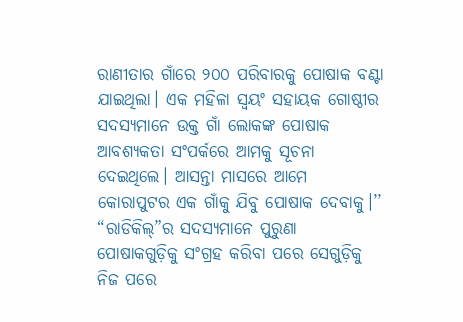ରାଣୀତାର ଗାଁରେ ୨୦୦ ପରିବାରକୁ ପୋଷାକ ବଣ୍ଟା ଯାଇଥିଲା। ଏକ ମହିଳା ସ୍ୱୟଂ ସହାୟକ ଗୋଷ୍ଠୀର ସଦସ୍ୟମାନେ ଉକ୍ତ ଗାଁ ଲୋକଙ୍କ ପୋଷାକ ଆବଶ୍ୟକତା ସଂପର୍କରେ ଆମକୁ ସୂଚନା ଦେଇଥିଲେ। ଆସନ୍ତା ମାସରେ ଆମେ କୋରାପୁଟର ଏକ ଗାଁକୁ ଯିବୁ ପୋଷାକ ଦେବାକୁ।’’
“ରାଡିକିଲ୍”ର ସଦସ୍ୟମାନେ ପୁରୁଣା ପୋଷାକଗୁଡ଼ିକୁ ସଂଗ୍ରହ କରିବା ପରେ ସେଗୁଡ଼ିକୁ ନିଜ ପରେ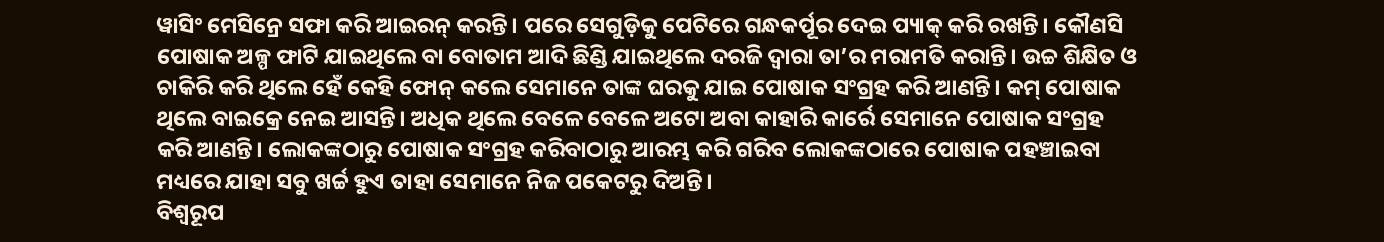ୱାସିଂ ମେସିନ୍ରେ ସଫା କରି ଆଇରନ୍ କରନ୍ତି। ପରେ ସେଗୁଡ଼ିକୁ ପେଟିରେ ଗନ୍ଧକର୍ପୂର ଦେଇ ପ୍ୟାକ୍ କରି ରଖନ୍ତି। କୌଣସି ପୋଷାକ ଅଳ୍ପ ଫାଟି ଯାଇଥିଲେ ବା ବୋତାମ ଆଦି ଛିଣ୍ଡି ଯାଇଥିଲେ ଦରଜି ଦ୍ୱାରା ତା’ର ମରାମତି କରାନ୍ତି। ଉଚ୍ଚ ଶିକ୍ଷିତ ଓ ଚାକିରି କରି ଥିଲେ ହେଁ କେହି ଫୋନ୍ କଲେ ସେମାନେ ତାଙ୍କ ଘରକୁ ଯାଇ ପୋଷାକ ସଂଗ୍ରହ କରି ଆଣନ୍ତି। କମ୍ ପୋଷାକ ଥିଲେ ବାଇକ୍ରେ ନେଇ ଆସନ୍ତି। ଅଧିକ ଥିଲେ ବେଳେ ବେଳେ ଅଟୋ ଅବା କାହାରି କାର୍ରେ ସେମାନେ ପୋଷାକ ସଂଗ୍ରହ କରି ଆଣନ୍ତି। ଲୋକଙ୍କଠାରୁ ପୋଷାକ ସଂଗ୍ରହ କରିବାଠାରୁ ଆରମ୍ଭ କରି ଗରିବ ଲୋକଙ୍କଠାରେ ପୋଷାକ ପହଞ୍ଚାଇବା ମଧ୍ୟରେ ଯାହା ସବୁ ଖର୍ଚ୍ଚ ହୁଏ ତାହା ସେମାନେ ନିଜ ପକେଟରୁ ଦିଅନ୍ତି।
ବିଶ୍ୱରୂପ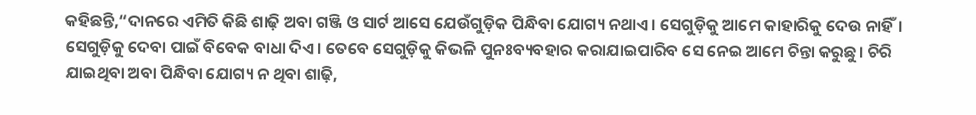କହିଛନ୍ତି,“ଦାନରେ ଏମିତି କିଛି ଶାଢ଼ି ଅବା ଗଞ୍ଜି ଓ ସାର୍ଟ ଆସେ ଯେଉଁଗୁଡ଼ିକ ପିନ୍ଧିବା ଯୋଗ୍ୟ ନଥାଏ। ସେଗୁଡ଼ିକୁ ଆମେ କାହାରିକୁ ଦେଉ ନାହିଁ। ସେଗୁଡ଼ିକୁ ଦେବା ପାଇଁ ବିବେକ ବାଧା ଦିଏ। ତେବେ ସେଗୁଡ଼ିକୁ କିଭଳି ପୁନଃବ୍ୟବହାର କରାଯାଇପାରିବ ସେ ନେଇ ଆମେ ଚିନ୍ତା କରୁଛୁ। ଚିରି ଯାଇଥିବା ଅବା ପିନ୍ଧିବା ଯୋଗ୍ୟ ନ ଥିବା ଶାଢ଼ି,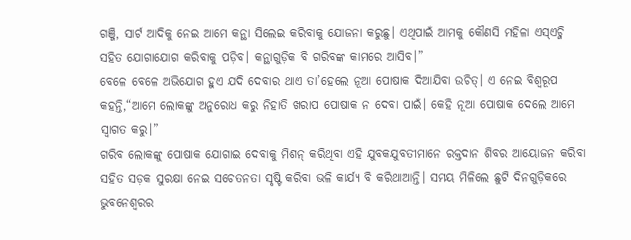ଗଞ୍ଜି, ସାର୍ଟ ଆଦିକୁ ନେଇ ଆମେ କନ୍ଥା ସିଲେଇ କରିବାକୁ ଯୋଜନା କରୁଛୁ। ଏଥିପାଇଁ ଆମକୁ କୌଣସି ମହିଳା ଏସ୍ଏଚ୍ଜି ସହିତ ଯୋଗାଯୋଗ କରିବାକୁ ପଡ଼ିବ। କନ୍ଥାଗୁଡ଼ିକ ବି ଗରିବଙ୍କ କାମରେ ଆସିବ।”
ବେଳେ ବେଳେ ଅଭିଯୋଗ ହୁଏ ଯଦି ଦେବାର ଥାଏ ତା’ହେଲେ ନୂଆ ପୋଷାକ ଦିଆଯିବା ଉଚିତ୍। ଏ ନେଇ ବିଶ୍ୱରୂପ କହନ୍ତି,“ଆମେ ଲୋକଙ୍କୁ ଅନୁରୋଧ କରୁ ନିହାତି ଖରାପ ପୋଷାକ ନ ଦେବା ପାଇଁ। କେହି ନୂଆ ପୋଷାକ ଦେଲେ ଆମେ ସ୍ୱାଗତ କରୁ।”
ଗରିବ ଲୋକଙ୍କୁ ପୋଷାକ ଯୋଗାଇ ଦେବାକୁ ମିଶନ୍ କରିଥିବା ଏହି ଯୁବକଯୁବତୀମାନେ ରକ୍ତଦାନ ଶିବର ଆୟୋଜନ କରିବା ସହିତ ସଡ଼କ ସୁରକ୍ଷା ନେଇ ସଚେତନତା ସୃଷ୍ଟି କରିବା ଭଳି କାର୍ଯ୍ୟ ବି କରିଥାଆନ୍ତି। ସମୟ ମିଳିଲେ ଛୁଟି ଦିନଗୁଡ଼ିକରେ ଭୁବନେଶ୍ୱରର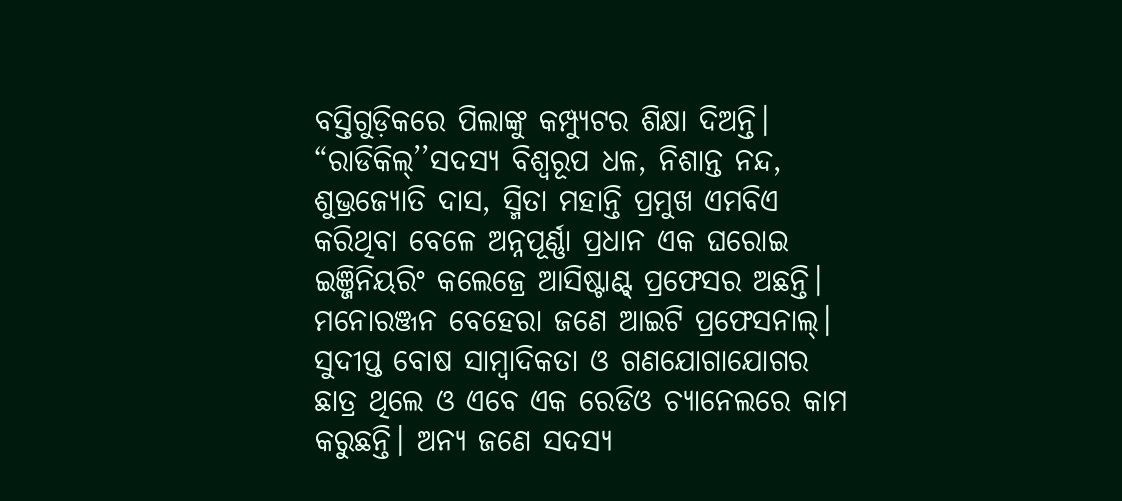ବସ୍ତିଗୁଡ଼ିକରେ ପିଲାଙ୍କୁ କମ୍ପ୍ୟୁଟର ଶିକ୍ଷା ଦିଅନ୍ତି।
“ରାଡିକିଲ୍’’ସଦସ୍ୟ ବିଶ୍ୱରୂପ ଧଳ, ନିଶାନ୍ତ ନନ୍ଦ, ଶୁଭ୍ରଜ୍ୟୋତି ଦାସ, ସ୍ମିତା ମହାନ୍ତି ପ୍ରମୁଖ ଏମବିଏ କରିଥିବା ବେଳେ ଅନ୍ନପୂର୍ଣ୍ଣା ପ୍ରଧାନ ଏକ ଘରୋଇ ଇଞ୍ଜିନିୟରିଂ କଲେଜ୍ରେ ଆସିଷ୍ଟାଣ୍ଟ୍ ପ୍ରଫେସର ଅଛନ୍ତି। ମନୋରଞ୍ଜନ ବେହେରା ଜଣେ ଆଇଟି ପ୍ରଫେସନାଲ୍। ସୁଦୀପ୍ତ ବୋଷ ସାମ୍ୱାଦିକତା ଓ ଗଣଯୋଗାଯୋଗର ଛାତ୍ର ଥିଲେ ଓ ଏବେ ଏକ ରେଡିଓ ଚ୍ୟାନେଲରେ କାମ କରୁଛନ୍ତି। ଅନ୍ୟ ଜଣେ ସଦସ୍ୟ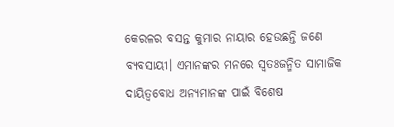କେରଳର ବସନ୍ତ କୁମାର ନାୟାର ହେଉଛନ୍ତି ଜଣେ ବ୍ୟବସାୟୀ। ଏମାନଙ୍କର ମନରେ ସ୍ୱତଃଜନ୍ମିତ ସାମାଜିକ ଦାୟିତ୍ୱବୋଧ ଅନ୍ୟମାନଙ୍କ ପାଇଁ ବିଶେଷ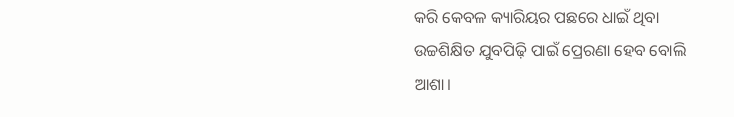କରି କେବଳ କ୍ୟାରିୟର ପଛରେ ଧାଇଁ ଥିବା ଉଚ୍ଚଶିକ୍ଷିତ ଯୁବପିଢ଼ି ପାଇଁ ପ୍ରେରଣା ହେବ ବୋଲି ଆଶା।